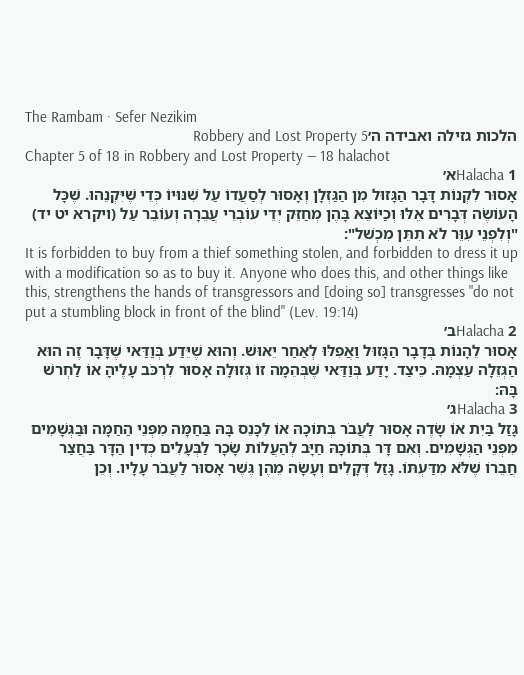The Rambam · Sefer Nezikim
הלכות גזילה ואבידה ה׳Robbery and Lost Property 5
Chapter 5 of 18 in Robbery and Lost Property — 18 halachot
Halacha 1א׳
אָסוּר לִקְנוֹת דָּבָר הַגָּזוּל מִן הַגַּזְלָן וְאָסוּר לְסַעֲדוֹ עַל שִׁנּוּיוֹ כְּדֵי שֶׁיִּקְנֵהוּ. שֶׁכָּל הָעוֹשֶׂה דְּבָרִים אֵלּוּ וְכַיּוֹצֵא בָּהֶן מְחַזֵּק יְדֵי עוֹבְרֵי עֲבֵרָה וְעוֹבֵר עַל (ויקרא יט יד) "וְלִפְנֵי עִוֵּר לֹא תִתֵּן מִכְשׁל":
It is forbidden to buy from a thief something stolen, and forbidden to dress it up with a modification so as to buy it. Anyone who does this, and other things like this, strengthens the hands of transgressors and [doing so] transgresses "do not put a stumbling block in front of the blind" (Lev. 19:14)
Halacha 2ב׳
אָסוּר לֵהָנוֹת בְּדָבָר הַגָּזוּל וַאֲפִלּוּ לְאַחַר יֵאוּשׁ. וְהוּא שֶׁיֵּדַע בְּוַדַּאי שֶׁדָּבָר זֶה הוּא הַגְּזֵלָה עַצְמָהּ. כֵּיצַד. יָדַע בְּוַדַּאי שֶׁבְּהֵמָה זוֹ גְּזוּלָה אָסוּר לִרְכֹּב עָלֶיהָ אוֹ לַחְרשׁ בָּהּ:
Halacha 3ג׳
גָּזַל בַּיִת אוֹ שָׂדֶה אָסוּר לַעֲבֹר בְּתוֹכָהּ אוֹ לִכָּנֵס בָּהּ בַּחַמָּה מִפְּנֵי הַחַמָּה וּבַגְּשָׁמִים מִפְּנֵי הַגְּשָׁמִים. וְאִם דָּר בְּתוֹכָהּ חַיָּב לְהַעֲלוֹת שָׂכָר לַבְּעָלִים כְּדִין הַדָּר בַּחֲצַר חֲבֵרוֹ שֶׁלֹּא מִדַּעְתּוֹ. גָּזַל דְּקָלִים וְעָשָׂה מֵהֶן גֶּשֶׁר אָסוּר לַעֲבֹר עָלָיו. וְכֵן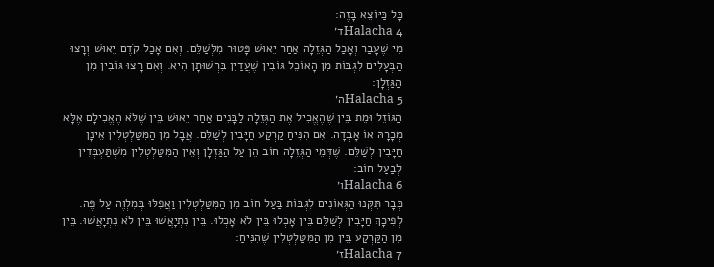כָּל כַּיּוֹצֵא בָּזֶה:
Halacha 4ד׳
מִי שֶׁעָבַר וְאָכַל הַגְּזֵלָה אַחַר יֵאוּשׁ פָּטוּר מִלְּשַׁלֵּם. וְאִם אָכַל קֹדֶם יֵאוּשׁ וְרָצוּ הַבְּעָלִים לִגְבּוֹת מִן הָאוֹכֵל גּוֹבִין שֶׁעֲדַיִן בִּרְשׁוּתָן הִיא. וְאִם רָצוּ גּוֹבִין מִן הַגַּזְלָן:
Halacha 5ה׳
הַגּוֹזֵל וּמֵת בֵּין שֶׁהֶאֱכִיל אֶת הַגְּזֵלָה לַבָּנִים אַחַר יֵאוּשׁ בֵּין שֶׁלֹּא הֶאֱכִילָם אֶלָּא מְכָרָהּ אוֹ אָבְדָה. אִם הִנִּיחַ קַרְקַע חַיָּבִין לְשַׁלֵּם. אֲבָל מִן הַמִּטַּלְטְלִין אֵינָן חַיָּבִין לְשַׁלֵּם. שֶׁדְּמֵי הַגְּזֵלָה חוֹב הֵן עַל הַגַּזְלָן וְאֵין הַמִּטַּלְטְלִין מִשְׁתַּעְבְּדִין לְבַעַל חוֹב:
Halacha 6ו׳
כְּבָר תִּקְּנוּ הַגְּאוֹנִים לִגְבּוֹת בַּעַל חוֹב מִן הַמִּטַּלְטְלִין וַאֲפִלּוּ בְּמִלְוֶה עַל פֶּה. לְפִיכָךְ חַיָּבִין לְשַׁלֵּם בֵּין אָכְלוּ בֵּין לֹא אָכְלוּ. בֵּין נִתְיָאֲשׁוּ בֵּין לֹא נִתְיָאֲשׁוּ. בֵּין מִן הַקַּרְקַע בֵּין מִן הַמִּטַּלְטְלִין שֶׁהִנִּיחַ:
Halacha 7ז׳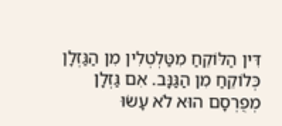דִּין הַלּוֹקֵחַ מִטַּלְטְלִין מִן הַגַּזְלָן כְּלוֹקֵחַ מִן הַגַּנָּב. אִם גַּזְלָן מְפֻרְסָם הוּא לֹא עָשׂוּ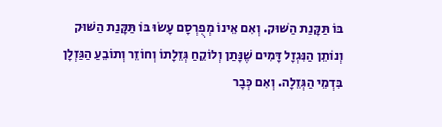בּוֹ תַּקָּנַת הַשּׁוּק. וְאִם אֵינוֹ מְפֻרְסָם עָשׂוּ בּוֹ תַּקָּנַת הַשּׁוּק וְנוֹתֵן הַנִּגְזָל דָּמִים שֶׁנָּתַן וְלוֹקֵחַ גְּזֵלָתוֹ וְחוֹזֵר וְתוֹבֵעַ הַגַּזְלָן בִּדְמֵי הַגְּזֵלָה. וְאִם כְּבָר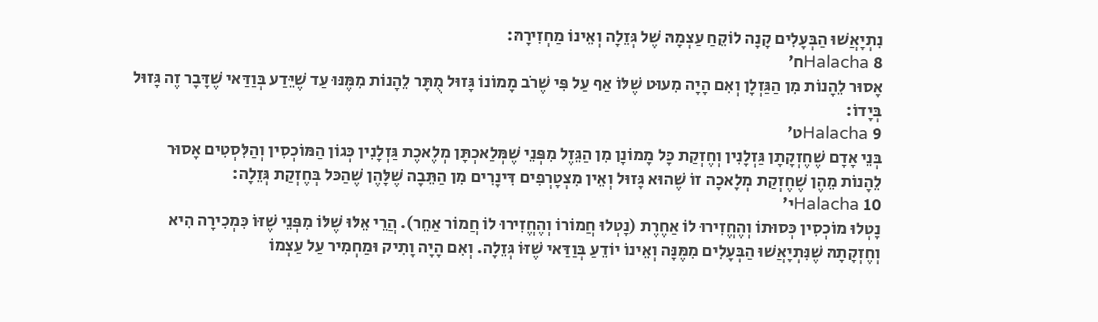נִתְיָאֲשׁוּ הַבְּעָלִים קָנָה לוֹקֵחַ עַצְמָהּ שֶׁל גְּזֵלָה וְאֵינוֹ מַחְזִירָהּ:
Halacha 8ח׳
אָסוּר לֵהָנוֹת מִן הַגַּזְלָן וְאִם הָיָה מִעוּט שֶׁלּוֹ אַף עַל פִּי שֶׁרֹב מָמוֹנוֹ גָּזוּל מֻתָּר לֵהָנוֹת מִמֶּנּוּ עַד שֶׁיֵּדַע בְּוַדַּאי שֶׁדָּבָר זֶה גָּזוּל בְּיָדוֹ:
Halacha 9ט׳
בְּנֵי אָדָם שֶׁחֶזְקָתָן גַּזְלָנִין וְחֶזְקַת כָּל מָמוֹנָן מִן הַגֵּזֶל מִפְּנֵי שֶׁמְּלַאכְתָּן מְלֶאכֶת גַּזְלָנִין כְּגוֹן הַמּוֹכְסִין וְהַלִּסְטִים אָסוּר לֵהָנוֹת מֵהֶן שֶׁחֶזְקַת מְלָאכָה זוֹ שֶׁהוּא גָּזוּל וְאֵין מִצְטָרְפִים דִּינָרִים מִן הַתֵּבָה שֶׁלָּהֶן שֶׁהַכּל בְּחֶזְקַת גְּזֵלָה:
Halacha 10י׳
נָטְלוּ מוֹכְסִין כְּסוּתוֹ וְהֶחֱזִירוּ לוֹ אַחֶרֶת (נָטְלוּ חֲמוֹרוֹ וְהֶחֱזִירוּ לוֹ חֲמוֹר אַחֵר). הֲרֵי אֵלּוּ שֶׁלּוֹ מִפְּנֵי שֶׁזּוֹ כִּמְכִירָה הִיא וְחֶזְקָתָהּ שֶׁנִּתְיָאֲשׁוּ הַבְּעָלִים מִמֶּנָּה וְאֵינוֹ יוֹדֵעַ בְּוַדַּאי שֶׁזּוֹ גְּזֵלָה. וְאִם הָיָה וָתִיק וּמַחְמִיר עַל עַצְמוֹ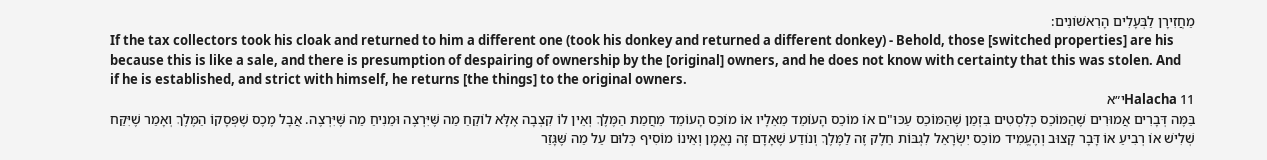מַחֲזִירָן לַבְּעָלִים הָרִאשׁוֹנִים:
If the tax collectors took his cloak and returned to him a different one (took his donkey and returned a different donkey) - Behold, those [switched properties] are his because this is like a sale, and there is presumption of despairing of ownership by the [original] owners, and he does not know with certainty that this was stolen. And if he is established, and strict with himself, he returns [the things] to the original owners.
Halacha 11י״א
בַּמֶּה דְּבָרִים אֲמוּרִים שֶׁהַמּוֹכֵס כְּלִסְטִים בִּזְמַן שֶׁהַמּוֹכֵס עַכּוּ"ם אוֹ מוֹכֵס הָעוֹמֵד מֵאֵלָיו אוֹ מוֹכֵס הָעוֹמֵד מֵחֲמַת הַמֶּלֶךְ וְאֵין לוֹ קִצְבָה אֶלָּא לוֹקֵחַ מַה שֶּׁיִּרְצֶה וּמֵנִיחַ מַה שֶּׁיִּרְצֶה. אֲבָל מֶכֶס שֶׁפְּסָקוֹ הַמֶּלֶךְ וְאָמַר שֶׁיִּקַּח שְׁלִישׁ אוֹ רְבִיעַ אוֹ דָּבָר קָצוּב וְהֶעֱמִיד מוֹכֵס יִשְׂרָאֵל לִגְבּוֹת חֵלֶק זֶה לַמֶּלֶךְ וְנוֹדַע שֶׁאָדָם זֶה נֶאֱמָן וְאֵינוֹ מוֹסִיף כְּלוּם עַל מַה שֶּׁגָּזַר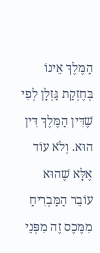הַמֶּלֶךְ אֵינוֹ בְּחֶזְקַת גַּזְלָן לְפִי שֶׁדִּין הַמֶּלֶךְ דִּין הוּא. וְלֹא עוֹד אֶלָּא שֶׁהוּא עוֹבֵר הַמַּבְרִיחַ מִמֶּכֶס זֶה מִפְּנֵי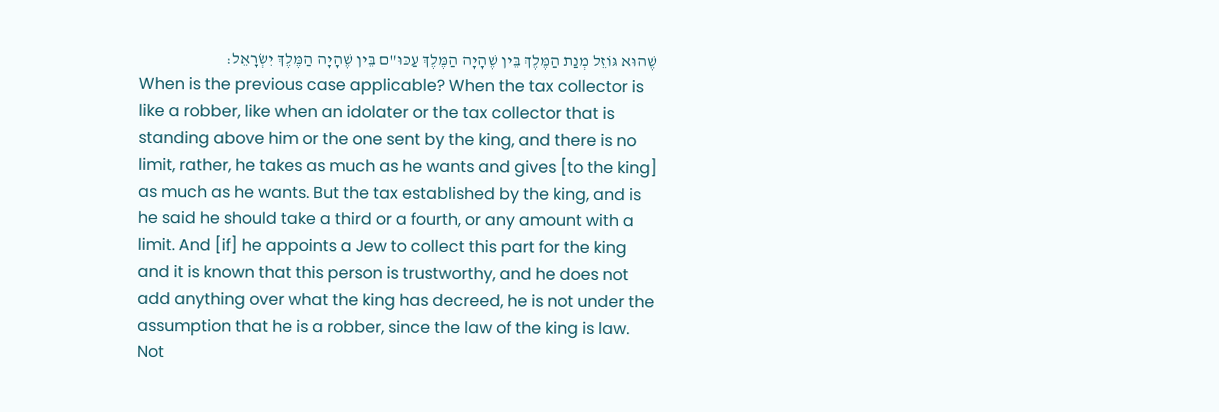שֶׁהוּא גּוֹזֵל מְנַת הַמֶּלֶךְ בֵּין שֶׁהָיָה הַמֶּלֶךְ עַכּוּ"ם בֵּין שֶׁהָיָה הַמֶּלֶךְ יִשְׂרָאֵל:
When is the previous case applicable? When the tax collector is like a robber, like when an idolater or the tax collector that is standing above him or the one sent by the king, and there is no limit, rather, he takes as much as he wants and gives [to the king] as much as he wants. But the tax established by the king, and is he said he should take a third or a fourth, or any amount with a limit. And [if] he appoints a Jew to collect this part for the king and it is known that this person is trustworthy, and he does not add anything over what the king has decreed, he is not under the assumption that he is a robber, since the law of the king is law. Not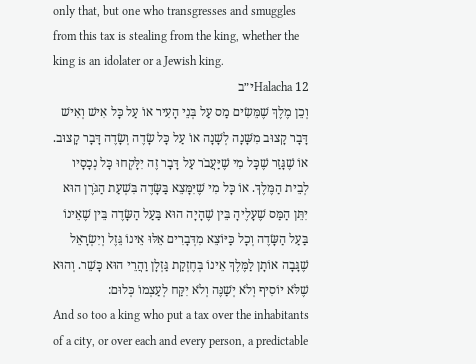only that, but one who transgresses and smuggles from this tax is stealing from the king, whether the king is an idolater or a Jewish king.
Halacha 12י״ב
וְכֵן מֶלֶךְ שֶׁמֵּשִׂים מַס עַל בְּנֵי הָעִיר אוֹ עַל כָּל אִישׁ וְאִישׁ דָּבָר קָצוּב מִשָּׁנָה לְשָׁנָה אוֹ עַל כָּל שָׂדֶה וְשָׂדֶה דָּבָר קָצוּב. אוֹ שֶׁגָּזַר שֶׁכָּל מִי שֶׁיַּעֲבֹר עַל דָּבָר זֶה יִלָּקְחוּ כָּל נְכָסָיו לְבֵית הַמֶּלֶךְ. אוֹ כָּל מִי שֶׁיִּמָּצֵא בַּשָּׂדֶה בִּשְׁעַת הַגֹּרֶן הוּא יִתֵּן הַמַּס שֶׁעָלֶיהָ בֵּין שֶׁהָיָה הוּא בַּעַל הַשָּׂדֶה בֵּין שֶׁאֵינוֹ בַּעַל הַשָּׂדֶה וְכָל כַּיּוֹצֵא מִדְּבָרִים אֵלּוּ אֵינוֹ גֵּזֶל וְיִשְׂרָאֵל שֶׁגָּבָה אוֹתָן לַמֶּלֶךְ אֵינוֹ בְּחֶזְקַת גַּזְלָן וַהֲרֵי הוּא כָּשֵׁר. וְהוּא שֶׁלֹּא יוֹסִיף וְלֹא יְשַׁנֶּה וְלֹא יִקַּח לְעַצְמוֹ כְּלוּם:
And so too a king who put a tax over the inhabitants of a city, or over each and every person, a predictable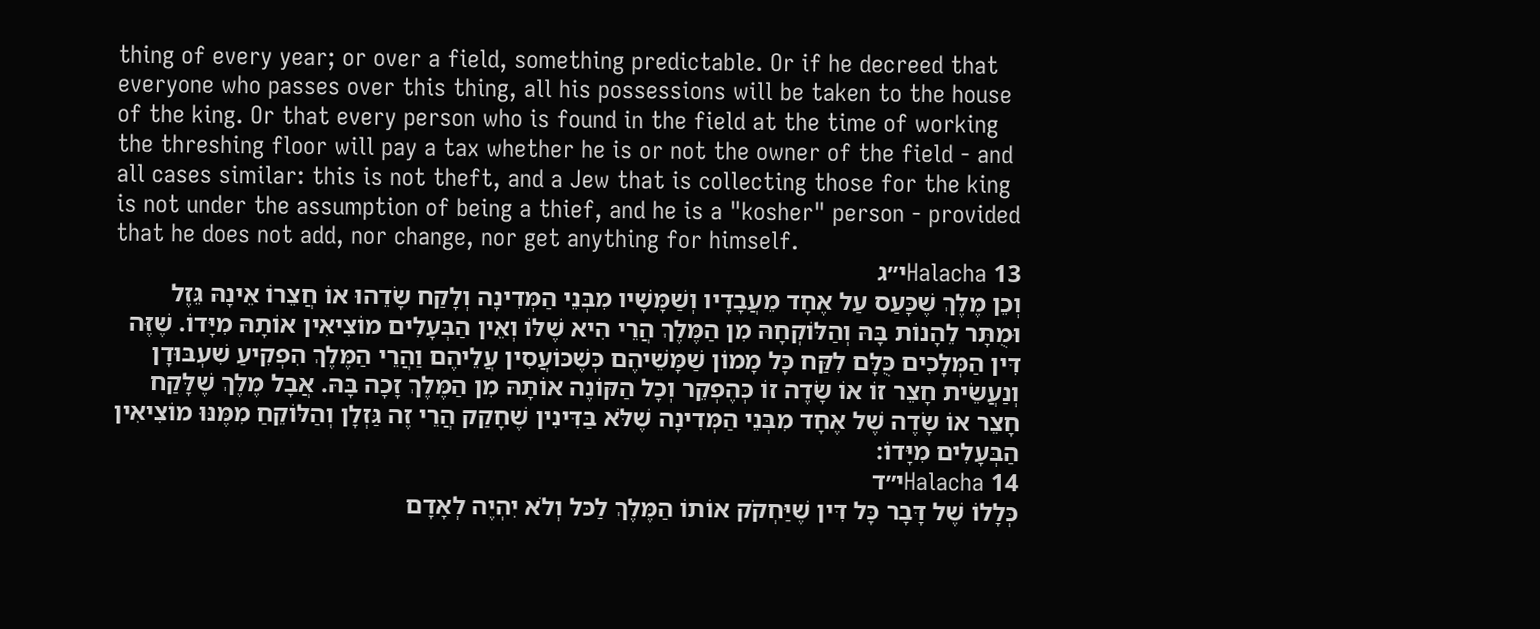thing of every year; or over a field, something predictable. Or if he decreed that everyone who passes over this thing, all his possessions will be taken to the house of the king. Or that every person who is found in the field at the time of working the threshing floor will pay a tax whether he is or not the owner of the field - and all cases similar: this is not theft, and a Jew that is collecting those for the king is not under the assumption of being a thief, and he is a "kosher" person - provided that he does not add, nor change, nor get anything for himself.
Halacha 13י״ג
וְכֵן מֶלֶךְ שֶׁכָּעַס עַל אֶחָד מֵעֲבָדָיו וְשַׁמָּשָׁיו מִבְּנֵי הַמְּדִינָה וְלָקַח שָׂדֵהוּ אוֹ חֲצֵרוֹ אֵינָהּ גֵּזֶל וּמֻתָּר לֵהָנוֹת בָּהּ וְהַלּוֹקְחָהּ מִן הַמֶּלֶךְ הֲרֵי הִיא שֶׁלּוֹ וְאֵין הַבְּעָלִים מוֹצִיאִין אוֹתָהּ מִיָּדוֹ. שֶׁזֶּה דִּין הַמְּלָכִים כֻּלָּם לִקַּח כָּל מָמוֹן שַׁמָּשֵׁיהֶם כְּשֶׁכּוֹעֲסִין עֲלֵיהֶם וַהֲרֵי הַמֶּלֶךְ הִפְקִיעַ שִׁעְבּוּדָן וְנַעֲשֵׂית חָצֵר זוֹ אוֹ שָׂדֶה זוֹ כְּהֶפְקֵר וְכָל הַקּוֹנֶה אוֹתָהּ מִן הַמֶּלֶךְ זָכָה בָּהּ. אֲבָל מֶלֶךְ שֶׁלָּקַח חָצֵר אוֹ שָׂדֶה שֶׁל אֶחָד מִבְּנֵי הַמְּדִינָה שֶׁלֹּא בַּדִּינִין שֶׁחָקַק הֲרֵי זֶה גַּזְלָן וְהַלּוֹקֵחַ מִמֶּנּוּ מוֹצִיאִין הַבְּעָלִים מִיָּדוֹ:
Halacha 14י״ד
כְּלָלוֹ שֶׁל דָּבָר כָּל דִּין שֶׁיַּחְקֹק אוֹתוֹ הַמֶּלֶךְ לַכּל וְלֹא יִהְיֶה לְאָדָם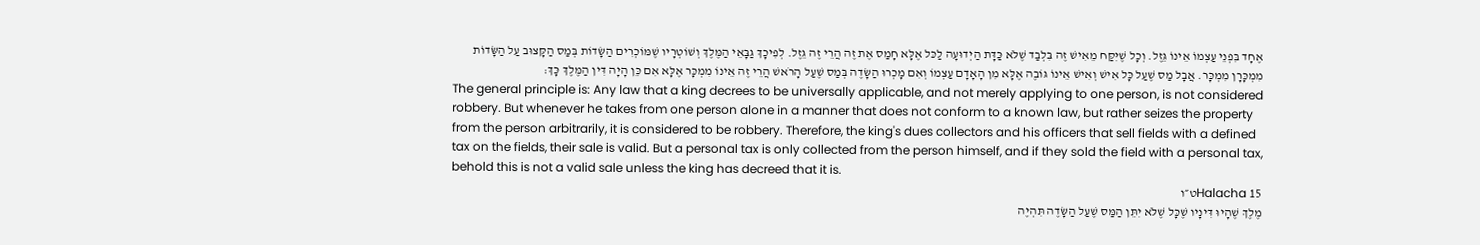אֶחָד בִּפְנֵי עַצְמוֹ אֵינוֹ גֵּזֶל. וְכָל שֶׁיִּקַּח מֵאִישׁ זֶה בִּלְבַד שֶׁלֹּא כַּדָּת הַיְדוּעָה לַכּל אֶלָּא חָמַס אֶת זֶה הֲרֵי זֶה גֵּזֶל. לְפִיכָךְ גַּבָּאֵי הַמֶּלֶךְ וְשׁוֹטְרָיו שֶׁמּוֹכְרִים הַשָּׂדוֹת בְּמַס הַקָּצוּב עַל הַשָּׂדוֹת מִמְכָּרָן מִמְכָּר. אֲבָל מַס שֶׁעַל כָּל אִישׁ וְאִישׁ אֵינוֹ גּוֹבֶה אֶלָּא מִן הָאָדָם עַצְמוֹ וְאִם מָכְרוּ הַשָּׂדֶה בְּמַס שֶׁעַל הָרֹאשׁ הֲרֵי זֶה אֵינוֹ מִמְכָּר אֶלָּא אִם כֵּן הָיָה דִּין הַמֶּלֶךְ כָּךְ:
The general principle is: Any law that a king decrees to be universally applicable, and not merely applying to one person, is not considered robbery. But whenever he takes from one person alone in a manner that does not conform to a known law, but rather seizes the property from the person arbitrarily, it is considered to be robbery. Therefore, the king's dues collectors and his officers that sell fields with a defined tax on the fields, their sale is valid. But a personal tax is only collected from the person himself, and if they sold the field with a personal tax, behold this is not a valid sale unless the king has decreed that it is.
Halacha 15ט״ו
מֶלֶךְ שֶׁהָיוּ דִּינָיו שֶׁכָּל שֶׁלֹּא יִתֵּן הַמַּס שֶׁעַל הַשָּׂדֶה תִּהְיֶה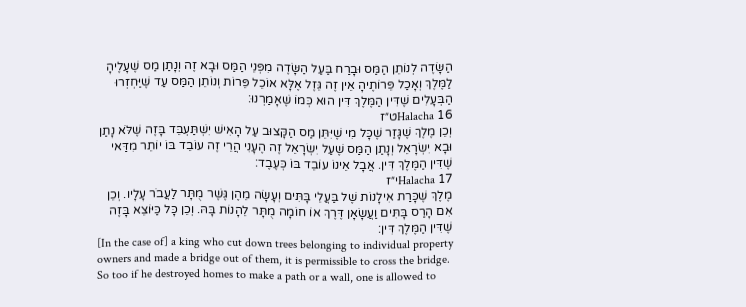הַשָּׂדֶה לְנוֹתֵן הַמַּס וּבָרַח בַּעַל הַשָּׂדֶה מִפְּנֵי הַמַּס וּבָא זֶה וְנָתַן מַס שֶׁעָלֶיהָ לַמֶּלֶךְ וְאָכַל פֵּרוֹתֶיהָ אֵין זֶה גֵּזֶל אֶלָּא אוֹכֵל פֵּרוֹת וְנוֹתֵן הַמַּס עַד שֶׁיַּחְזְרוּ הַבְּעָלִים שֶׁדִּין הַמֶּלֶךְ דִּין הוּא כְּמוֹ שֶׁאָמַרְנוּ:
Halacha 16ט״ז
וְכֵן מֶלֶךְ שֶׁגָּזַר שֶׁכָּל מִי שֶׁיִּתֵּן מַס הַקָּצוּב עַל הָאִישׁ יִשְׁתַּעְבֵּד בָּזֶה שֶׁלֹּא נָתַן וּבָא יִשְׂרָאֵל וְנָתַן הַמַּס שֶׁעַל יִשְׂרָאֵל זֶה הֶעָנִי הֲרֵי זֶה עוֹבֵד בּוֹ יוֹתֵר מִדַּאי שֶׁדִּין הַמֶּלֶךְ דִּין. אֲבָל אֵינוֹ עוֹבֵד בּוֹ כְּעֶבֶד:
Halacha 17י״ז
מֶלֶךְ שֶׁכָּרַת אִילָנוֹת שֶׁל בַּעֲלֵי בָּתִּים וְעָשָׂה מֵהֶן גֶּשֶׁר מֻתָּר לַעֲבֹר עָלָיו. וְכֵן אִם הָרַס בָּתִּים וַעֲשָׂאָן דֶּרֶךְ אוֹ חוֹמָה מֻתָּר לֵהָנוֹת בָּהּ. וְכֵן כָּל כַּיּוֹצֵא בָּזֶה שֶׁדִּין הַמֶּלֶךְ דִּין:
[In the case of] a king who cut down trees belonging to individual property owners and made a bridge out of them, it is permissible to cross the bridge. So too if he destroyed homes to make a path or a wall, one is allowed to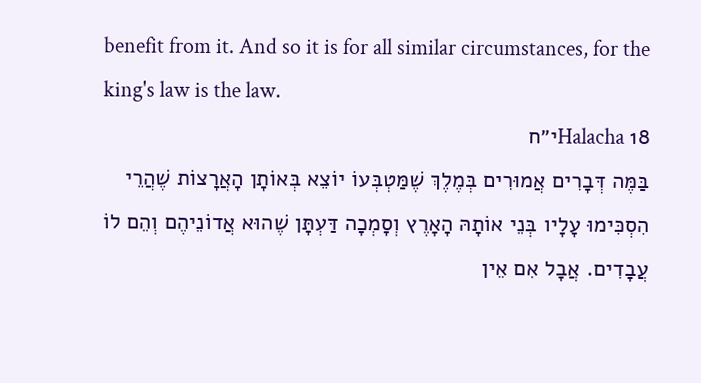benefit from it. And so it is for all similar circumstances, for the king's law is the law.
Halacha 18י״ח
בַּמֶּה דְּבָרִים אֲמוּרִים בְּמֶלֶךְ שֶׁמַּטְבְּעוֹ יוֹצֵא בְּאוֹתָן הָאֲרָצוֹת שֶׁהֲרֵי הִסְכִּימוּ עָלָיו בְּנֵי אוֹתָהּ הָאָרֶץ וְסָמְכָה דַּעְתָּן שֶׁהוּא אֲדוֹנֵיהֶם וְהֵם לוֹ עֲבָדִים. אֲבָל אִם אֵין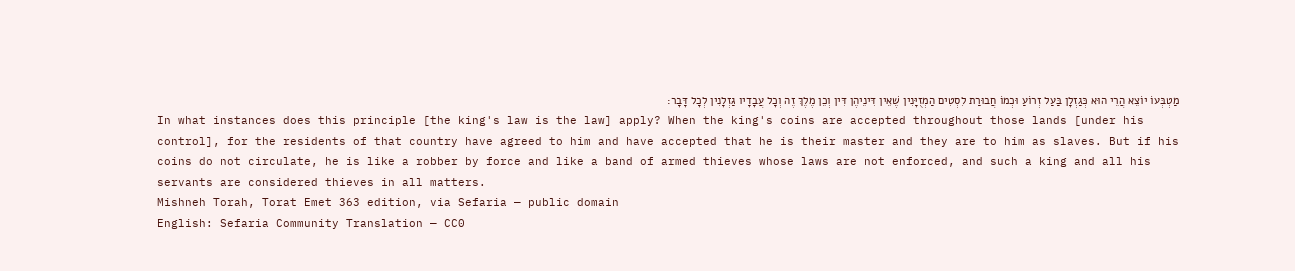מַטְבְּעוֹ יוֹצֵא הֲרֵי הוּא כְּגַזְלָן בַּעַל זְרוֹעַ וּכְמוֹ חֲבוּרַת לִסְטִים הַמְזֻיָּנִין שֶׁאֵין דִּינֵיהֶן דִּין וְכֵן מֶלֶךְ זֶה וְכָל עֲבָדָיו גַּזְלָנִין לְכָל דָּבָר:
In what instances does this principle [the king's law is the law] apply? When the king's coins are accepted throughout those lands [under his control], for the residents of that country have agreed to him and have accepted that he is their master and they are to him as slaves. But if his coins do not circulate, he is like a robber by force and like a band of armed thieves whose laws are not enforced, and such a king and all his servants are considered thieves in all matters.
Mishneh Torah, Torat Emet 363 edition, via Sefaria — public domain
English: Sefaria Community Translation — CC0